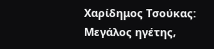Χαρίδημος Τσούκας: Μεγάλος ηγέτης,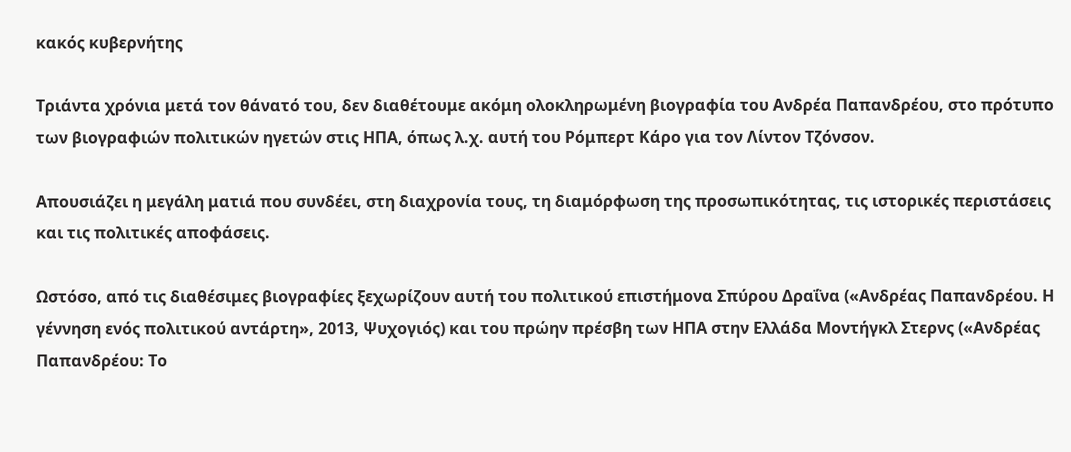κακός κυβερνήτης

Τριάντα χρόνια μετά τον θάνατό του, δεν διαθέτουμε ακόμη ολοκληρωμένη βιογραφία του Ανδρέα Παπανδρέου, στο πρότυπο των βιογραφιών πολιτικών ηγετών στις ΗΠΑ, όπως λ.χ. αυτή του Ρόμπερτ Κάρο για τον Λίντον Τζόνσον.

Απουσιάζει η μεγάλη ματιά που συνδέει, στη διαχρονία τους, τη διαμόρφωση της προσωπικότητας, τις ιστορικές περιστάσεις και τις πολιτικές αποφάσεις.

Ωστόσο, από τις διαθέσιμες βιογραφίες ξεχωρίζουν αυτή του πολιτικού επιστήμονα Σπύρου Δραΐνα («Ανδρέας Παπανδρέου. Η γέννηση ενός πολιτικού αντάρτη», 2013, Ψυχογιός) και του πρώην πρέσβη των ΗΠΑ στην Ελλάδα Μοντήγκλ Στερνς («Ανδρέας Παπανδρέου: Το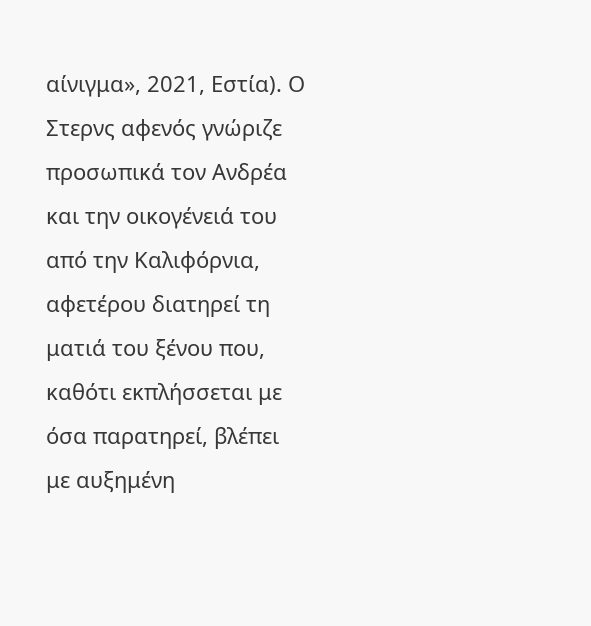αίνιγμα», 2021, Εστία). Ο Στερνς αφενός γνώριζε προσωπικά τον Ανδρέα και την οικογένειά του από την Καλιφόρνια, αφετέρου διατηρεί τη ματιά του ξένου που, καθότι εκπλήσσεται με όσα παρατηρεί, βλέπει με αυξημένη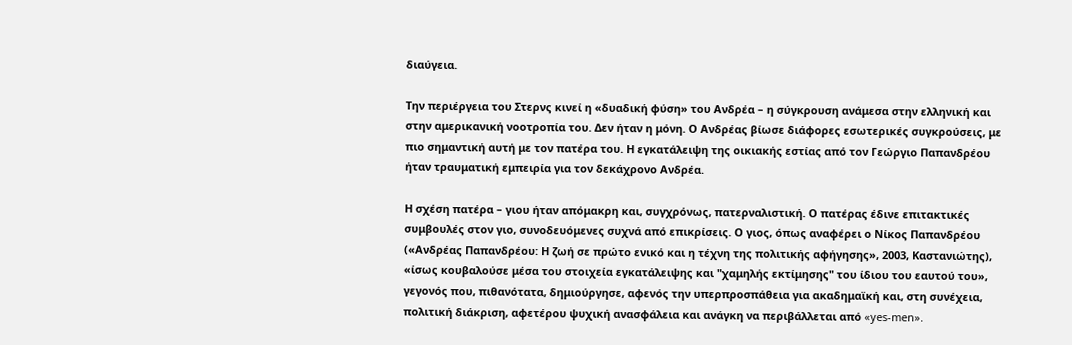διαύγεια.

Την περιέργεια του Στερνς κινεί η «δυαδική φύση» του Ανδρέα – η σύγκρουση ανάμεσα στην ελληνική και στην αμερικανική νοοτροπία του. Δεν ήταν η μόνη. Ο Ανδρέας βίωσε διάφορες εσωτερικές συγκρούσεις, με πιο σημαντική αυτή με τον πατέρα του. Η εγκατάλειψη της οικιακής εστίας από τον Γεώργιο Παπανδρέου ήταν τραυματική εμπειρία για τον δεκάχρονο Ανδρέα.

Η σχέση πατέρα – γιου ήταν απόμακρη και, συγχρόνως, πατερναλιστική. Ο πατέρας έδινε επιτακτικές συμβουλές στον γιο, συνοδευόμενες συχνά από επικρίσεις. Ο γιος, όπως αναφέρει ο Νίκος Παπανδρέου («Ανδρέας Παπανδρέου: Η ζωή σε πρώτο ενικό και η τέχνη της πολιτικής αφήγησης», 2003, Καστανιώτης), «ίσως κουβαλούσε μέσα του στοιχεία εγκατάλειψης και "χαμηλής εκτίμησης" του ίδιου του εαυτού του», γεγονός που, πιθανότατα, δημιούργησε, αφενός την υπερπροσπάθεια για ακαδημαϊκή και, στη συνέχεια, πολιτική διάκριση, αφετέρου ψυχική ανασφάλεια και ανάγκη να περιβάλλεται από «yes-men».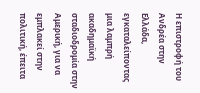Η επιστροφή του Ανδρέα στην Ελλάδα, εγκαταλείποντας μια λαμπρή ακαδημαϊκή σταδιοδρομία στην Αμερική, για να εμπλακεί στην πολιτική, έπειτα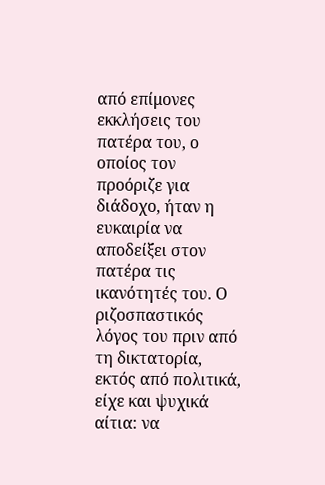από επίμονες εκκλήσεις του πατέρα του, ο οποίος τον προόριζε για διάδοχο, ήταν η ευκαιρία να αποδείξει στον πατέρα τις ικανότητές του. Ο ριζοσπαστικός λόγος του πριν από τη δικτατορία, εκτός από πολιτικά, είχε και ψυχικά αίτια: να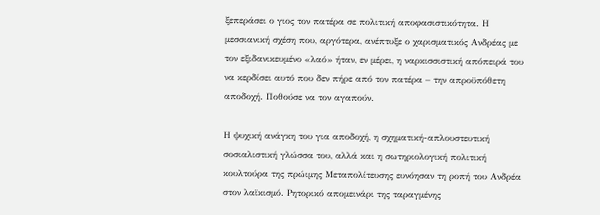ξεπεράσει ο γιος τον πατέρα σε πολιτική αποφασιστικότητα. Η μεσσιανική σχέση που, αργότερα, ανέπτυξε ο χαρισματικός Ανδρέας με τον εξιδανικευμένο «λαό» ήταν, εν μέρει, η ναρκισσιστική απόπειρά του να κερδίσει αυτό που δεν πήρε από τον πατέρα – την απροϋπόθετη αποδοχή. Ποθούσε να τον αγαπούν.

Η ψυχική ανάγκη του για αποδοχή, η σχηματική-απλουστευτική σοσιαλιστική γλώσσα του, αλλά και η σωτηριολογική πολιτική κουλτούρα της πρώιμης Μεταπολίτευσης ευνόησαν τη ροπή του Ανδρέα στον λαϊκισμό. Ρητορικό απομεινάρι της ταραγμένης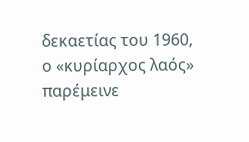δεκαετίας του 1960, ο «κυρίαρχος λαός» παρέμεινε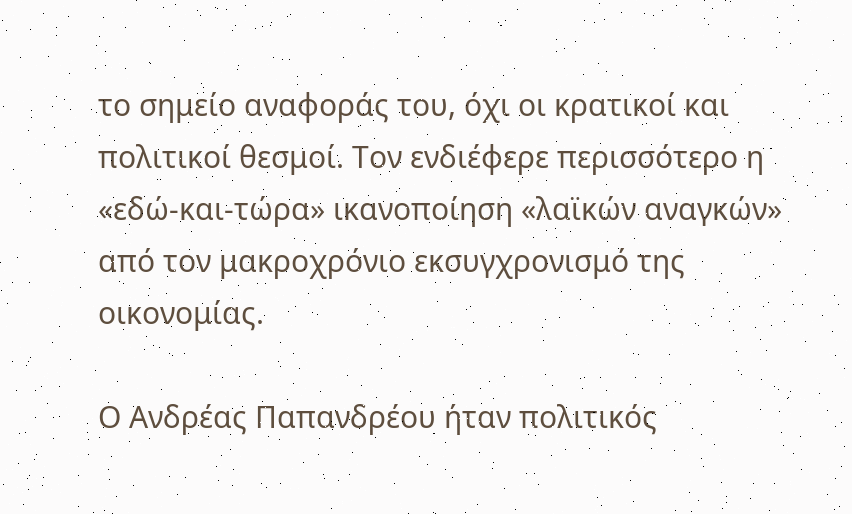το σημείο αναφοράς του, όχι οι κρατικοί και πολιτικοί θεσμοί. Τον ενδιέφερε περισσότερο η «εδώ-και-τώρα» ικανοποίηση «λαϊκών αναγκών» από τον μακροχρόνιο εκσυγχρονισμό της οικονομίας.

Ο Ανδρέας Παπανδρέου ήταν πολιτικός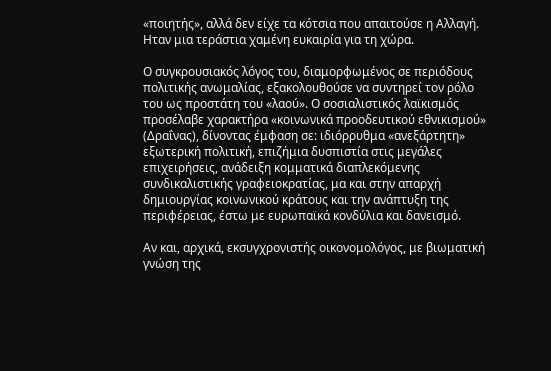«ποιητής», αλλά δεν είχε τα κότσια που απαιτούσε η Αλλαγή. Ηταν μια τεράστια χαμένη ευκαιρία για τη χώρα.

Ο συγκρουσιακός λόγος του, διαμορφωμένος σε περιόδους πολιτικής ανωμαλίας, εξακολουθούσε να συντηρεί τον ρόλο του ως προστάτη του «λαού». Ο σοσιαλιστικός λαϊκισμός προσέλαβε χαρακτήρα «κοινωνικά προοδευτικού εθνικισμού» (Δραΐνας), δίνοντας έμφαση σε: ιδιόρρυθμα «ανεξάρτητη» εξωτερική πολιτική, επιζήμια δυσπιστία στις μεγάλες επιχειρήσεις, ανάδειξη κομματικά διαπλεκόμενης συνδικαλιστικής γραφειοκρατίας, μα και στην απαρχή δημιουργίας κοινωνικού κράτους και την ανάπτυξη της περιφέρειας, έστω με ευρωπαϊκά κονδύλια και δανεισμό.

Αν και, αρχικά, εκσυγχρονιστής οικονομολόγος, με βιωματική γνώση της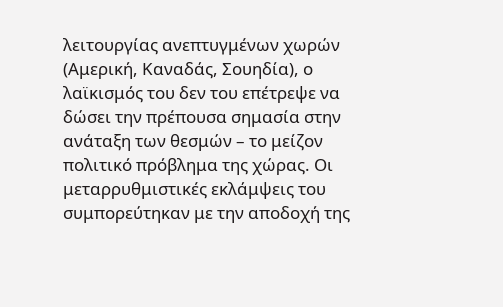λειτουργίας ανεπτυγμένων χωρών (Αμερική, Καναδάς, Σουηδία), ο λαϊκισμός του δεν του επέτρεψε να δώσει την πρέπουσα σημασία στην ανάταξη των θεσμών – το μείζον πολιτικό πρόβλημα της χώρας. Οι μεταρρυθμιστικές εκλάμψεις του συμπορεύτηκαν με την αποδοχή της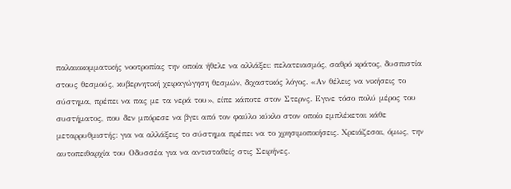παλαιοκομματικής νοοτροπίας την οποία ήθελε να αλλάξει: πελατειασμός, σαθρό κράτος, δυσπιστία στους θεσμούς, κυβερνητική χειραγώγηση θεσμών, διχαστικός λόγος. «Αν θέλεις να νικήσεις το σύστημα, πρέπει να πας με τα νερά του», είπε κάποτε στον Στερνς. Εγινε τόσο πολύ μέρος του συστήματος, που δεν μπόρεσε να βγει από τον φαύλο κύκλο στον οποίο εμπλέκεται κάθε μεταρρυθμιστής: για να αλλάξεις το σύστημα πρέπει να το χρησιμοποιήσεις. Χρειάζεσαι, όμως, την αυτοπειθαρχία του Οδυσσέα για να αντισταθείς στις Σειρήνες.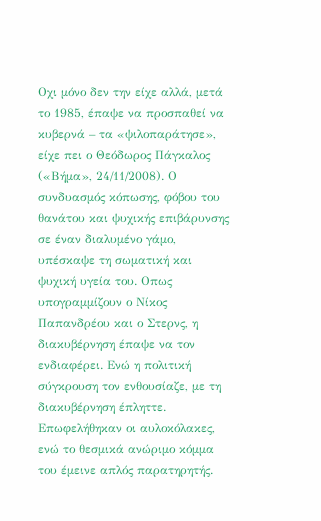Οχι μόνο δεν την είχε αλλά, μετά το 1985, έπαψε να προσπαθεί να κυβερνά – τα «ψιλοπαράτησε», είχε πει ο Θεόδωρος Πάγκαλος («Βήμα», 24/11/2008). Ο συνδυασμός κόπωσης, φόβου του θανάτου και ψυχικής επιβάρυνσης σε έναν διαλυμένο γάμο, υπέσκαψε τη σωματική και ψυχική υγεία του. Οπως υπογραμμίζουν ο Νίκος Παπανδρέου και ο Στερνς, η διακυβέρνηση έπαψε να τον ενδιαφέρει. Ενώ η πολιτική σύγκρουση τον ενθουσίαζε, με τη διακυβέρνηση έπληττε. Επωφελήθηκαν οι αυλοκόλακες, ενώ το θεσμικά ανώριμο κόμμα του έμεινε απλός παρατηρητής.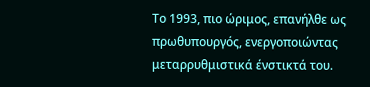Το 1993, πιο ώριμος, επανήλθε ως πρωθυπουργός, ενεργοποιώντας μεταρρυθμιστικά ένστικτά του.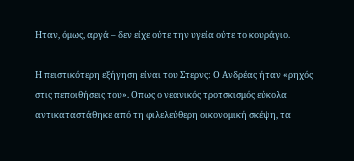Ηταν, όμως, αργά – δεν είχε ούτε την υγεία ούτε το κουράγιο.

Η πειστικότερη εξήγηση είναι του Στερνς: Ο Ανδρέας ήταν «ρηχός στις πεποιθήσεις του». Οπως ο νεανικός τροτσκισμός εύκολα αντικαταστάθηκε από τη φιλελεύθερη οικονομική σκέψη, τα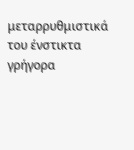μεταρρυθμιστικά του ένστικτα γρήγορα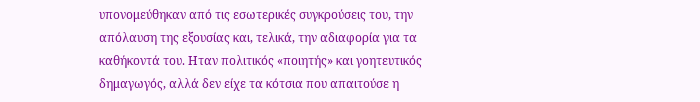υπονομεύθηκαν από τις εσωτερικές συγκρούσεις του, την απόλαυση της εξουσίας και, τελικά, την αδιαφορία για τα καθήκοντά του. Ηταν πολιτικός «ποιητής» και γοητευτικός δημαγωγός, αλλά δεν είχε τα κότσια που απαιτούσε η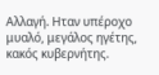Αλλαγή. Ηταν υπέροχο μυαλό, μεγάλος ηγέτης, κακός κυβερνήτης.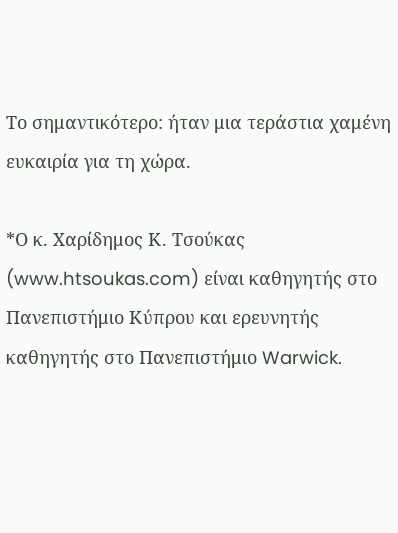Το σημαντικότερο: ήταν μια τεράστια χαμένη ευκαιρία για τη χώρα.

*Ο κ. Χαρίδημος Κ. Τσούκας (www.htsoukas.com) είναι καθηγητής στο Πανεπιστήμιο Κύπρου και ερευνητής καθηγητής στο Πανεπιστήμιο Warwick.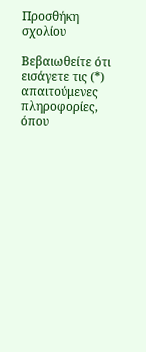Προσθήκη σχολίου

Βεβαιωθείτε ότι εισάγετε τις (*) απαιτούμενες πληροφορίες, όπου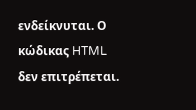ενδείκνυται. Ο κώδικας HTML δεν επιτρέπεται.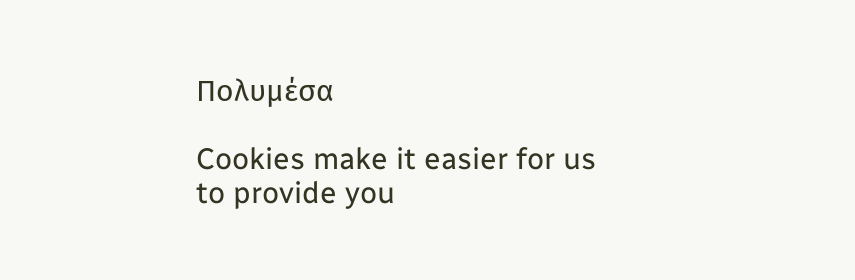Πολυμέσα

Cookies make it easier for us to provide you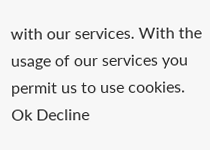with our services. With the usage of our services you permit us to use cookies.
Ok Decline